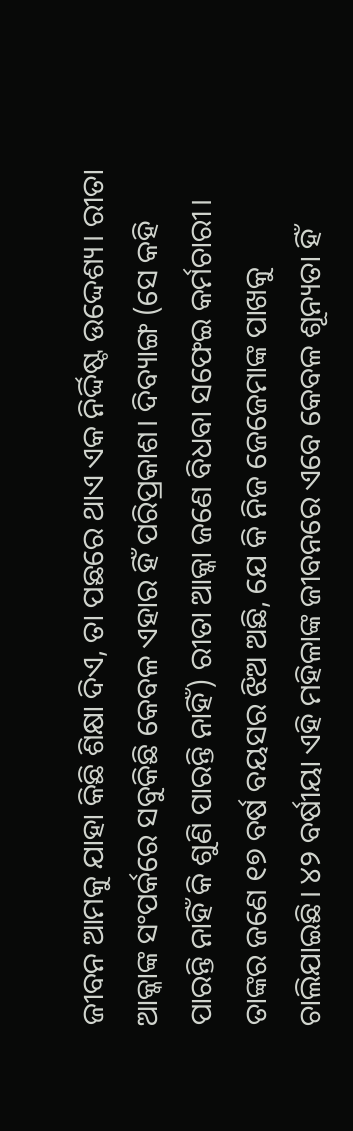ଜୀବନ ଆମକୁ ଯାହା କିଛି ଶିକ୍ଷା ଦିଏ, ତା ପଛରେ ଥାଏ ଏକ ନିର୍ଦ୍ଦିଷ୍ଟ ଉଦ୍ଦେଶ୍ୟ। ରୀତା ଆକ୍କାଙ୍କ ସଂପର୍କରେ ସବୁକିଛି କେବଳ ଏହାର ହିଁ ପରିପ୍ରକାଶ। ଦିବ୍ୟାଙ୍ଗ (ସେ କହି ପାରନ୍ତି ନାହିଁ କି ଶୁଣି ପାରନ୍ତି ନାହିଁ) ରୀତା ଆକ୍କା ଜଣେ ବିଧବା ସଫେଇ କର୍ମଚାରୀ। ତାଙ୍କର ଜଣେ ୧୭ ବର୍ଷ ବୟସର ଝିଅ ଅଛି, ଯେ କି ନିଜ ଜେଜେମାଙ୍କ ପାଖକୁ ଚାଲିଯାଇଛି। ୪୨ ବର୍ଷୀୟା ଏହି ମହିଳାଙ୍କ ଜୀବନରେ ଏବେ କେବଳ ଶୂନ୍ୟତା ହିଁ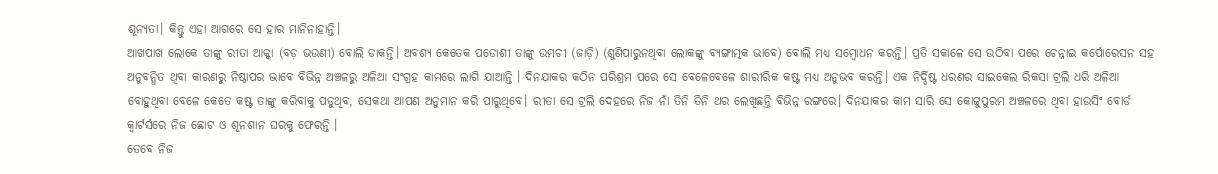ଶୂନ୍ୟତା। କିନ୍ତୁ ଏହା ଆଗରେ ସେ ହାର ମାନିନାହାନ୍ତି।
ଆଖପାଖ ଲୋକେ ତାଙ୍କୁ ରୀତା ଆକ୍କା (ବଡ଼ ଭଉଣୀ) ବୋଲି ଡାକନ୍ତି। ଅବଶ୍ୟ କେତେକ ପଡୋଶୀ ତାଙ୍କୁ ଉମଚୀ (ଜାଡ଼ି) (ଶୁଣିପାରୁନଥିବା ଲୋକଙ୍କୁ ବ୍ୟଙ୍ଗାତ୍ମକ ଭାବେ) ବୋଲି ମଧ୍ୟ ସମ୍ବୋଧନ କରନ୍ତି। ପ୍ରତି ସକାଳେ ସେ ଉଠିବା ପରେ ଚେନ୍ନାଇ କର୍ପୋରେସନ ସହ ଅନୁବନ୍ଧିତ ଥିବା କାରଣରୁ ନିଷ୍ଠାପର ଭାବେ ବିଭିନ୍ନ ଅଞ୍ଚଳରୁ ଅଳିଆ ସଂଗ୍ରହ କାମରେ ଲାଗି ଯାଆନ୍ତି । ଦିନଯାକର କଠିନ ପରିଶ୍ରମ ପରେ ସେ ବେଳେବେଳେ ଶାରୀରିକ କଷ୍ଟ ମଧ୍ୟ ଅନୁଭବ କରନ୍ତି। ଏକ ନିର୍ଦ୍ଦିଷ୍ଟ ଧରଣର ସାଇକେଲ ରିକସା ଟ୍ରଲି ଧରି ଅଳିଆ ବୋହୁଥିବା ବେଳେ କେତେ କଷ୍ଟ ତାଙ୍କୁ କରିବାକୁ ପଡୁଥିବ, ସେକଥା ଆପଣ ଅନୁମାନ କରି ପାରୁଥିବେ। ରୀତା ସେ ଟ୍ରଲି ଦେହରେ ନିଜ ନାଁ ତିନି ତିନି ଥର ଲେଖିଛନ୍ତି ବିଭିନ୍ନ ରଙ୍ଗରେ। ଦିନଯାକର କାମ ସାରି ସେ କୋଟ୍ଟୁପୁରମ ଅଞ୍ଚଳରେ ଥିବା ହାଉସିଂ ବୋର୍ଡ କ୍ୱାର୍ଟର୍ସରେ ନିଜ ଛୋଟ ଓ ଶୂନଶାନ ଘରକୁ ଫେରନ୍ତି ।
ତେବେ ନିଜ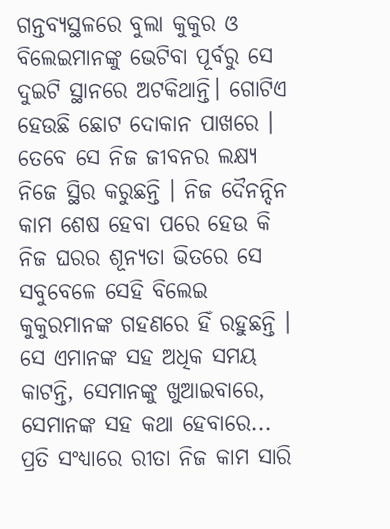ଗନ୍ତବ୍ୟସ୍ଥଳରେ ବୁଲା କୁକୁର ଓ ବିଲେଇମାନଙ୍କୁ ଭେଟିବା ପୂର୍ବରୁ ସେ ଦୁଇଟି ସ୍ଥାନରେ ଅଟକିଥାନ୍ତି। ଗୋଟିଏ ହେଉଛି ଛୋଟ ଦୋକାନ ପାଖରେ ।
ତେବେ ସେ ନିଜ ଜୀବନର ଲକ୍ଷ୍ୟ ନିଜେ ସ୍ଥିର କରୁଛନ୍ତି । ନିଜ ଦୈନନ୍ଦିନ କାମ ଶେଷ ହେବା ପରେ ହେଉ କି ନିଜ ଘରର ଶୂନ୍ୟତା ଭିତରେ ସେ ସବୁବେଳେ ସେହି ବିଲେଇ କୁକୁରମାନଙ୍କ ଗହଣରେ ହିଁ ରହୁଛନ୍ତି । ସେ ଏମାନଙ୍କ ସହ ଅଧିକ ସମୟ କାଟନ୍ତି, ସେମାନଙ୍କୁ ଖୁଆଇବାରେ, ସେମାନଙ୍କ ସହ କଥା ହେବାରେ... ପ୍ରତି ସଂଧ୍ୟାରେ ରୀତା ନିଜ କାମ ସାରି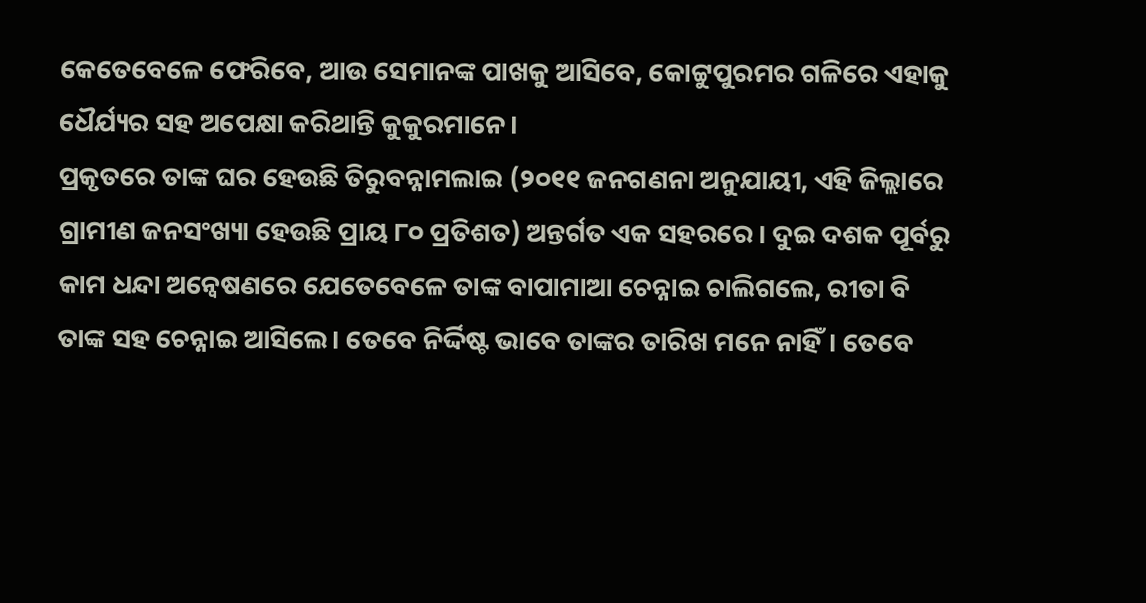କେତେବେଳେ ଫେରିବେ, ଆଉ ସେମାନଙ୍କ ପାଖକୁ ଆସିବେ, କୋଟ୍ଟୁପୁରମର ଗଳିରେ ଏହାକୁ ଧୈର୍ଯ୍ୟର ସହ ଅପେକ୍ଷା କରିଥାନ୍ତି କୁକୁରମାନେ।
ପ୍ରକୃତରେ ତାଙ୍କ ଘର ହେଉଛି ତିରୁବନ୍ନାମଲାଇ (୨୦୧୧ ଜନଗଣନା ଅନୁଯାୟୀ, ଏହି ଜିଲ୍ଲାରେ ଗ୍ରାମୀଣ ଜନସଂଖ୍ୟା ହେଉଛି ପ୍ରାୟ ୮୦ ପ୍ରତିଶତ) ଅନ୍ତର୍ଗତ ଏକ ସହରରେ । ଦୁଇ ଦଶକ ପୂର୍ବରୁ କାମ ଧନ୍ଦା ଅନ୍ୱେଷଣରେ ଯେତେବେଳେ ତାଙ୍କ ବାପାମାଆ ଚେନ୍ନାଇ ଚାଲିଗଲେ, ରୀତା ବି ତାଙ୍କ ସହ ଚେନ୍ନାଇ ଆସିଲେ। ତେବେ ନିର୍ଦ୍ଦିଷ୍ଟ ଭାବେ ତାଙ୍କର ତାରିଖ ମନେ ନାହିଁ। ତେବେ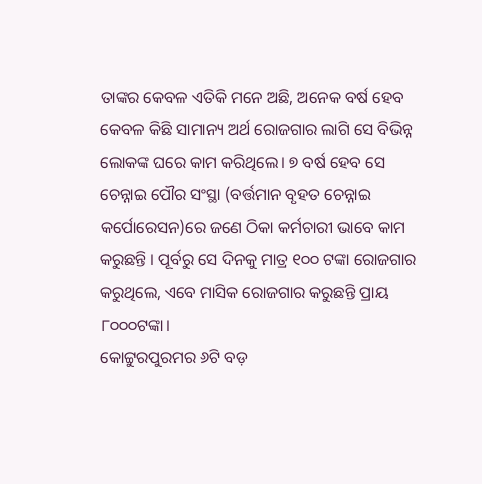ତାଙ୍କର କେବଳ ଏତିକି ମନେ ଅଛି, ଅନେକ ବର୍ଷ ହେବ କେବଳ କିଛି ସାମାନ୍ୟ ଅର୍ଥ ରୋଜଗାର ଲାଗି ସେ ବିଭିନ୍ନ ଲୋକଙ୍କ ଘରେ କାମ କରିଥିଲେ। ୭ ବର୍ଷ ହେବ ସେ ଚେନ୍ନାଇ ପୌର ସଂସ୍ଥା (ବର୍ତ୍ତମାନ ବୃହତ ଚେନ୍ନାଇ କର୍ପୋରେସନ)ରେ ଜଣେ ଠିକା କର୍ମଚାରୀ ଭାବେ କାମ କରୁଛନ୍ତି । ପୂର୍ବରୁ ସେ ଦିନକୁ ମାତ୍ର ୧୦୦ ଟଙ୍କା ରୋଜଗାର କରୁଥିଲେ, ଏବେ ମାସିକ ରୋଜଗାର କରୁଛନ୍ତି ପ୍ରାୟ ୮୦୦୦ଟଙ୍କା।
କୋଟ୍ଟୁରପୁରମର ୬ଟି ବଡ଼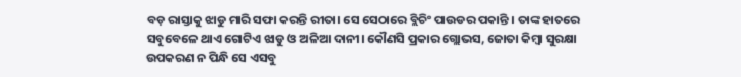ବଡ଼ ରାସ୍ତାକୁ ଝାଡୁ ମାରି ସଫା କରନ୍ତି ରୀତା। ସେ ସେଠାରେ ବ୍ଲିଚିଂ ପାଉଡର ପକାନ୍ତି । ତାଙ୍କ ହାତରେ ସବୁବେଳେ ଥାଏ ଗୋଟିଏ ଝାଡୁ ଓ ଅଳିଆ ଦାନୀ। କୌଣସି ପ୍ରକାର ଗ୍ଲୋଭସ, ଜୋତା କିମ୍ବା ସୁରକ୍ଷା ଉପକରଣ ନ ପିନ୍ଧି ସେ ଏସବୁ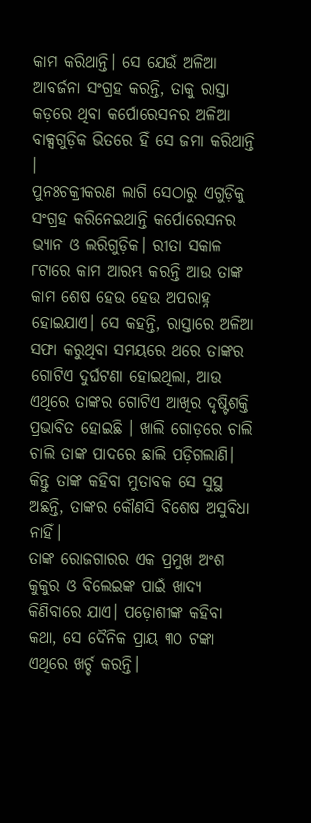କାମ କରିଥାନ୍ତି। ସେ ଯେଉଁ ଅଳିଆ ଆବର୍ଜନା ସଂଗ୍ରହ କରନ୍ତି, ତାକୁ ରାସ୍ତା କଡ଼ରେ ଥିବା କର୍ପୋରେସନର ଅଳିଆ ବାକ୍ସଗୁଡ଼ିକ ଭିତରେ ହିଁ ସେ ଜମା କରିଥାନ୍ତି ।
ପୁନଃଚକ୍ରୀକରଣ ଲାଗି ସେଠାରୁ ଏଗୁଡ଼ିକୁ ସଂଗ୍ରହ କରିନେଇଥାନ୍ତି କର୍ପୋରେସନର ଭ୍ୟାନ ଓ ଲରିଗୁଡ଼ିକ। ରୀତା ସକାଳ ୮ଟାରେ କାମ ଆରମ୍ଭ କରନ୍ତି ଆଉ ତାଙ୍କ କାମ ଶେଷ ହେଉ ହେଉ ଅପରାହ୍ନ ହୋଇଯାଏ। ସେ କହନ୍ତି, ରାସ୍ତାରେ ଅଳିଆ ସଫା କରୁଥିବା ସମୟରେ ଥରେ ତାଙ୍କର ଗୋଟିଏ ଦୁର୍ଘଟଣା ହୋଇଥିଲା, ଆଉ ଏଥିରେ ତାଙ୍କର ଗୋଟିଏ ଆଖିର ଦୃଷ୍ଟିଶକ୍ତି ପ୍ରଭାବିତ ହୋଇଛି । ଖାଲି ଗୋଡ଼ରେ ଚାଲି ଚାଲି ତାଙ୍କ ପାଦରେ ଛାଲି ପଡ଼ିଗଲାଣି। କିନ୍ତୁ ତାଙ୍କ କହିବା ମୁତାବକ ସେ ସୁସ୍ଥ ଅଛନ୍ତି, ତାଙ୍କର କୌଣସି ବିଶେଷ ଅସୁବିଧା ନାହିଁ।
ତାଙ୍କ ରୋଜଗାରର ଏକ ପ୍ରମୁଖ ଅଂଶ କୁକୁର ଓ ବିଲେଇଙ୍କ ପାଇଁ ଖାଦ୍ୟ କିଣିବାରେ ଯାଏ। ପଡ଼ୋଶୀଙ୍କ କହିବା କଥା, ସେ ଦୈନିକ ପ୍ରାୟ ୩୦ ଟଙ୍କା ଏଥିରେ ଖର୍ଚ୍ଚ କରନ୍ତି।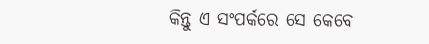କିନ୍ତୁ ଏ ସଂପର୍କରେ ସେ କେବେ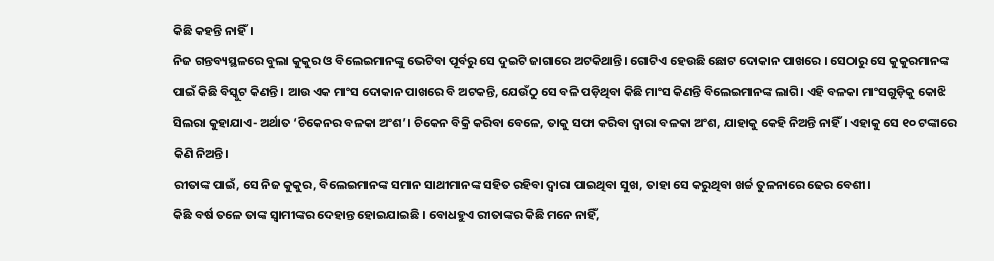କିଛି କହନ୍ତି ନାହିଁ।
ନିଜ ଗନ୍ତବ୍ୟସ୍ଥଳରେ ବୁଲା କୁକୁର ଓ ବିଲେଇମାନଙ୍କୁ ଭେଟିବା ପୂର୍ବରୁ ସେ ଦୁଇଟି ଜାଗାରେ ଅଟକିଥାନ୍ତି। ଗୋଟିଏ ହେଉଛି ଛୋଟ ଦୋକାନ ପାଖରେ । ସେଠାରୁ ସେ କୁକୁରମାନଙ୍କ ପାଇଁ କିଛି ବିସ୍କୁଟ କିଣନ୍ତି । ଆଉ ଏକ ମାଂସ ଦୋକାନ ପାଖରେ ବି ଅଟକନ୍ତି, ଯେଉଁଠୁ ସେ ବଳି ପଡ଼ିଥିବା କିଛି ମାଂସ କିଣନ୍ତି ବିଲେଇମାନଙ୍କ ଲାଗି। ଏହି ବଳକା ମାଂସଗୁଡ଼ିକୁ କୋଝି ସିଲରା କୁହାଯାଏ- ଅର୍ଥାତ ‘ଚିକେନର ବଳକା ଅଂଶ’। ଚିକେନ ବିକ୍ରି କରିବା ବେଳେ, ତାକୁ ସଫା କରିବା ଦ୍ୱାରା ବଳକା ଅଂଶ, ଯାହାକୁ କେହି ନିଅନ୍ତି ନାହିଁ। ଏହାକୁ ସେ ୧୦ ଟଙ୍କାରେ କିଣି ନିଅନ୍ତି।
ରୀତାଙ୍କ ପାଇଁ, ସେ ନିଜ କୁକୁର, ବିଲେଇମାନଙ୍କ ସମାନ ସାଥୀମାନଙ୍କ ସହିତ ରହିବା ଦ୍ୱାରା ପାଇଥିବା ସୁଖ, ତାହା ସେ କରୁଥିବା ଖର୍ଚ୍ଚ ତୁଳନାରେ ଢେର ବେଶୀ।
କିଛି ବର୍ଷ ତଳେ ତାଙ୍କ ସ୍ୱାମୀଙ୍କର ଦେହାନ୍ତ ହୋଇଯାଇଛି । ବୋଧହୁଏ ରୀତାଙ୍କର କିଛି ମନେ ନାହିଁ,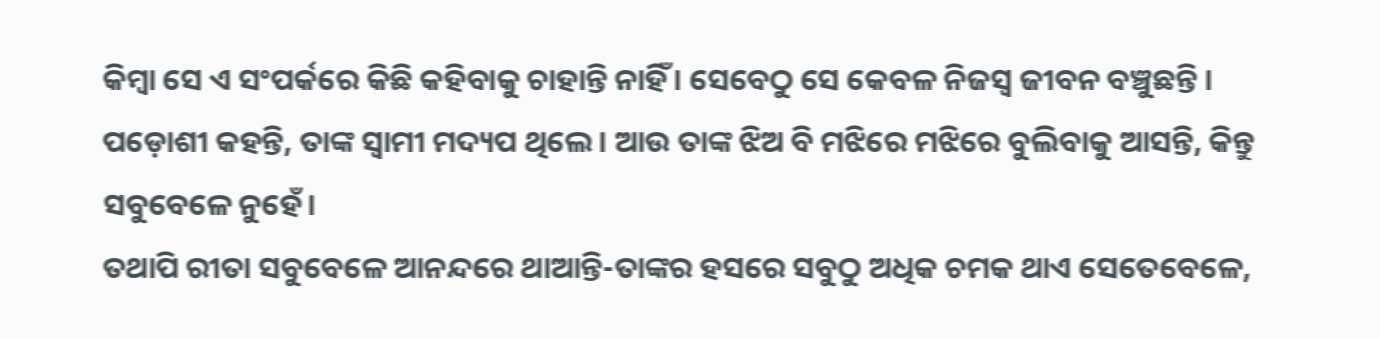କିମ୍ବା ସେ ଏ ସଂପର୍କରେ କିଛି କହିବାକୁ ଚାହାନ୍ତି ନାହିଁ । ସେବେଠୁ ସେ କେବଳ ନିଜସ୍ୱ ଜୀବନ ବଞ୍ଚୁଛନ୍ତି । ପଡ଼ୋଶୀ କହନ୍ତି, ତାଙ୍କ ସ୍ୱାମୀ ମଦ୍ୟପ ଥିଲେ। ଆଉ ତାଙ୍କ ଝିଅ ବି ମଝିରେ ମଝିରେ ବୁଲିବାକୁ ଆସନ୍ତି, କିନ୍ତୁ ସବୁବେଳେ ନୁହେଁ।
ତଥାପି ରୀତା ସବୁବେଳେ ଆନନ୍ଦରେ ଥାଆନ୍ତି-ତାଙ୍କର ହସରେ ସବୁଠୁ ଅଧିକ ଚମକ ଥାଏ ସେତେବେଳେ,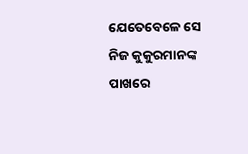ଯେତେବେଳେ ସେ ନିଜ କୁକୁରମାନଙ୍କ ପାଖରେ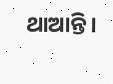ଥାଆନ୍ତି।